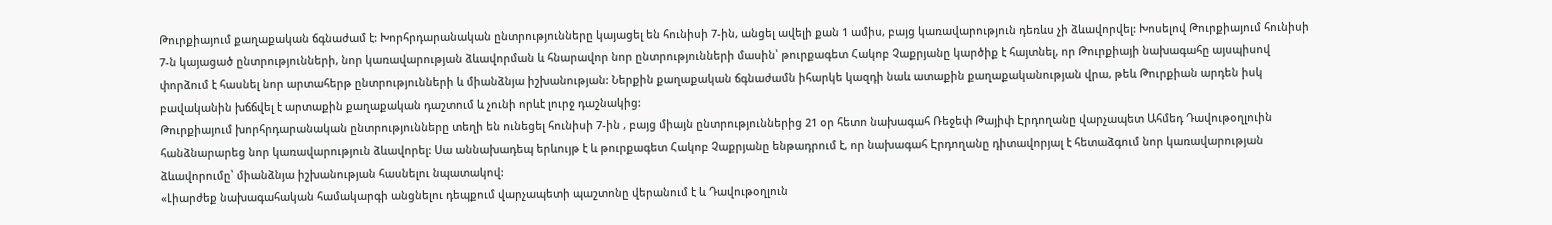Թուրքիայում քաղաքական ճգնաժամ է: Խորհրդարանական ընտրությունները կայացել են հունիսի 7-ին, անցել ավելի քան 1 ամիս, բայց կառավարություն դեռևս չի ձևավորվել: Խոսելով Թուրքիայում հունիսի 7-ն կայացած ընտրությունների, նոր կառավարության ձևավորման և հնարավոր նոր ընտրությունների մասին՝ թուրքագետ Հակոբ Չաքրյանը կարծիք է հայտնել, որ Թուրքիայի նախագահը այսպիսով փորձում է հասնել նոր արտահերթ ընտրությունների և միանձնյա իշխանության: Ներքին քաղաքական ճգնաժամն իհարկե կազդի նաև ատաքին քաղաքականության վրա, թեև Թուրքիան արդեն իսկ բավականին խճճվել է արտաքին քաղաքական դաշտում և չունի որևէ լուրջ դաշնակից:
Թուրքիայում խորհրդարանական ընտրությունները տեղի են ունեցել հունիսի 7-ին , բայց միայն ընտրություններից 21 օր հետո նախագահ Ռեջեփ Թայիփ Էրդողանը վարչապետ Ահմեդ Դավութօղլուին հանձնարարեց նոր կառավարություն ձևավորել: Սա աննախադեպ երևույթ է և թուրքագետ Հակոբ Չաքրյանը ենթադրում է, որ նախագահ Էրդողանը դիտավորյալ է հետաձգում նոր կառավարության ձևավորումը՝ միանձնյա իշխանության հասնելու նպատակով:
«Լիարժեք նախագահական համակարգի անցնելու դեպքում վարչապետի պաշտոնը վերանում է և Դավութօղլուն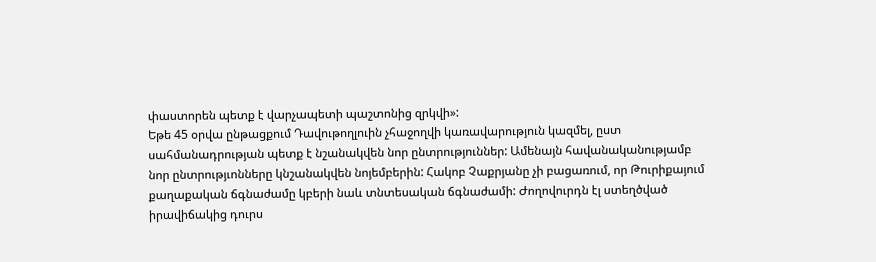փաստորեն պետք է վարչապետի պաշտոնից զրկվի»:
Եթե 45 օրվա ընթացքում Դավութողլուին չհաջողվի կառավարություն կազմել, ըստ սահմանադրության պետք է նշանակվեն նոր ընտրություններ: Ամենայն հավանականությամբ նոր ընտրությւոնները կնշանակվեն նոյեմբերին: Հակոբ Չաքրյանը չի բացառում, որ Թուրիքայում քաղաքական ճգնաժամը կբերի նաև տնտեսական ճգնաժամի: Ժողովուրդն էլ ստեղծված իրավիճակից դուրս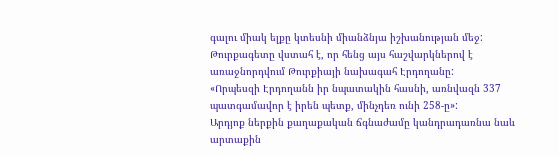գալու միակ ելքը կտեսնի միանձնյա իշխանության մեջ: Թուրքագետը վստահ է, որ հենց այս հաշվարկներով է առաջնորդվում Թուրքիայի նախագահ Էրդողանը:
«Որպեսզի Էրդողանն իր նպատակին հասնի, առնվազն 337 պատգամավոր է իրեն պետք, մինչդեռ ունի 258-ը»:
Արդյոք ներքին քաղաքական ճգնաժամը կանդրադառնա նաև արտաքին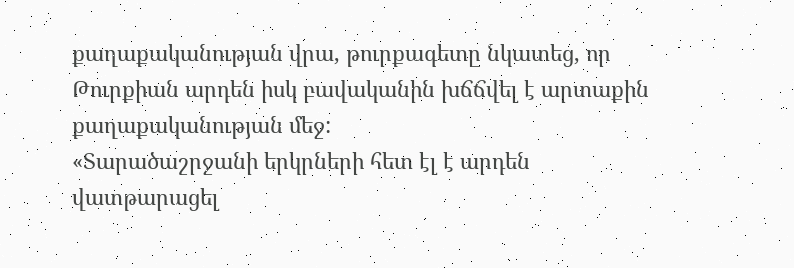քաղաքականության վրա, թուրքագետը նկատեց, որ Թուրքիան արդեն իսկ բավականին խճճվել է արտաքին քաղաքականության մեջ:
«Տարածաշրջանի երկրների հետ էլ է արդեն վատթարացել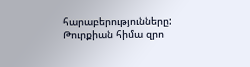հարաբերությունները: Թուրքիան հիմա զրո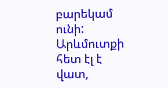բարեկամ ունի: Արևմուտքի հետ էլ է վատ,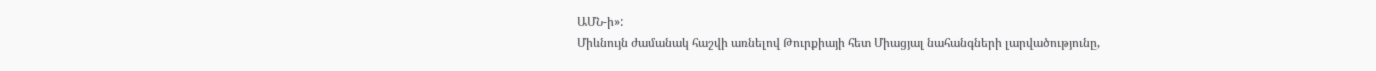ԱՄՆ-ի»:
Միևնույն ժամանակ հաշվի առնելով Թուրքիայի հետ Միացյալ նահանգների լարվածությունը,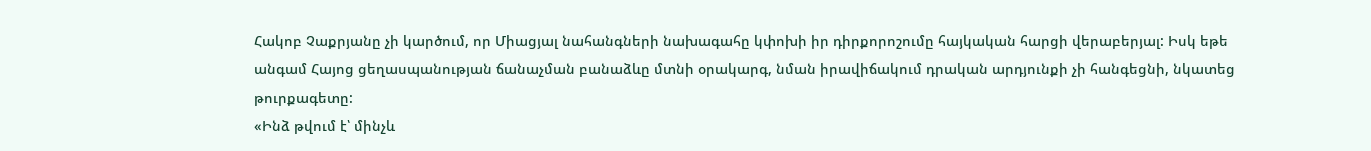Հակոբ Չաքրյանը չի կարծում, որ Միացյալ նահանգների նախագահը կփոխի իր դիրքորոշումը հայկական հարցի վերաբերյալ: Իսկ եթե անգամ Հայոց ցեղասպանության ճանաչման բանաձևը մտնի օրակարգ, նման իրավիճակում դրական արդյունքի չի հանգեցնի, նկատեց թուրքագետը:
«Ինձ թվում է՝ մինչև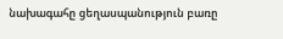նախագահը ցեղասպանություն բառը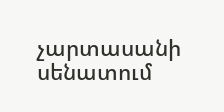չարտասանի սենատում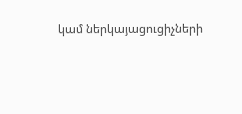կամ ներկայացուցիչների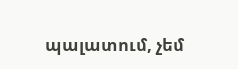պալատում, չեմ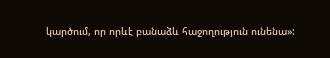կարծում, որ որևէ բանաձև հաջողություն ունենա»: